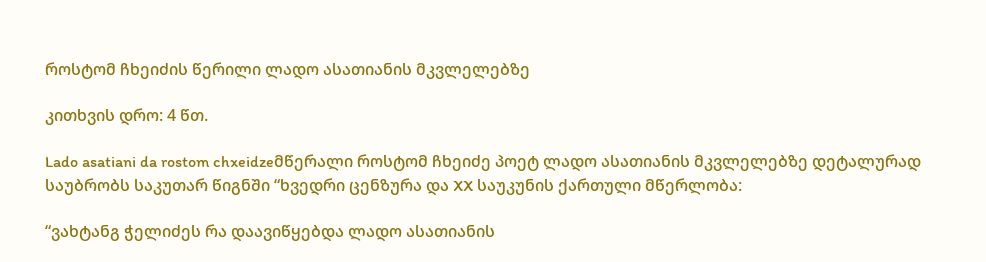როსტომ ჩხეიძის წერილი ლადო ასათიანის მკვლელებზე

კითხვის დრო: 4 წთ.

Lado asatiani da rostom chxeidzeმწერალი როსტომ ჩხეიძე პოეტ ლადო ასათიანის მკვლელებზე დეტალურად საუბრობს საკუთარ წიგნში “ხვედრი ცენზურა და XX საუკუნის ქართული მწერლობა:

“ვახტანგ ჭელიძეს რა დაავიწყებდა ლადო ასათიანის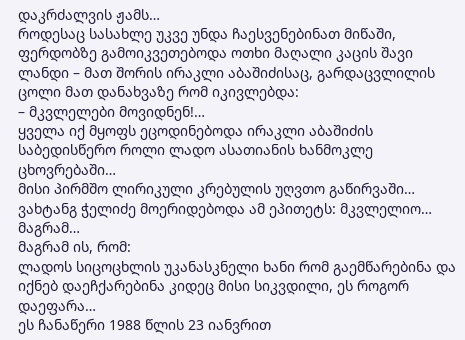დაკრძალვის ჟამს…
როდესაც სასახლე უკვე უნდა ჩაესვენებინათ მიწაში, ფერდობზე გამოიკვეთებოდა ოთხი მაღალი კაცის შავი ლანდი – მათ შორის ირაკლი აბაშიძისაც, გარდაცვლილის ცოლი მათ დანახვაზე რომ იკივლებდა:
– მკვლელები მოვიდნენ!…
ყველა იქ მყოფს ეცოდინებოდა ირაკლი აბაშიძის საბედისწერო როლი ლადო ასათიანის ხანმოკლე ცხოვრებაში…
მისი პირმშო ლირიკული კრებულის უღვთო გაწირვაში…
ვახტანგ ჭელიძე მოერიდებოდა ამ ეპითეტს: მკვლელიო…
მაგრამ…
მაგრამ ის, რომ:
ლადოს სიცოცხლის უკანასკნელი ხანი რომ გაემწარებინა და იქნებ დაეჩქარებინა კიდეც მისი სიკვდილი, ეს როგორ დაეფარა…
ეს ჩანაწერი 1988 წლის 23 იანვრით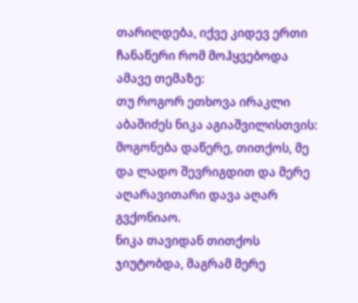თარიღდება, იქვე კიდევ ერთი ჩანაწერი რომ მოჰყვებოდა ამავე თემაზე:
თუ როგორ ეთხოვა ირაკლი აბაშიძეს ნიკა აგიაშვილისთვის: მოგონება დაწერე, თითქოს, მე და ლადო შევრიგდით და მერე აღარავითარი დავა აღარ გვქონიაო.
ნიკა თავიდან თითქოს ჯიუტობდა, მაგრამ მერე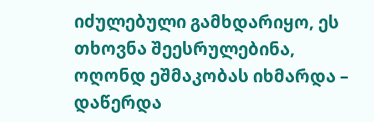იძულებული გამხდარიყო, ეს თხოვნა შეესრულებინა, ოღონდ ეშმაკობას იხმარდა – დაწერდა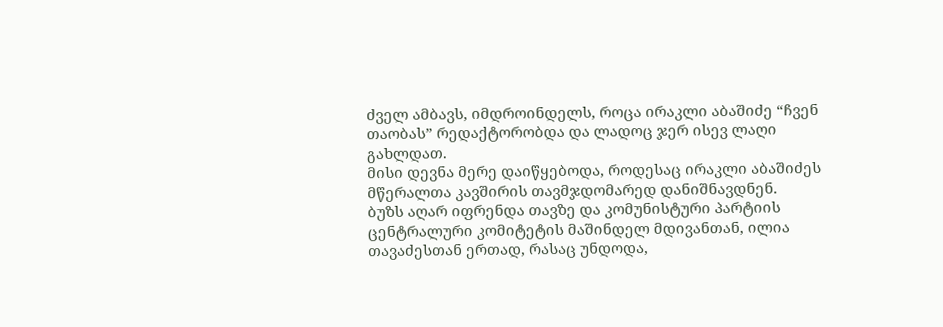ძველ ამბავს, იმდროინდელს, როცა ირაკლი აბაშიძე “ჩვენ თაობას” რედაქტორობდა და ლადოც ჯერ ისევ ლაღი გახლდათ.
მისი დევნა მერე დაიწყებოდა, როდესაც ირაკლი აბაშიძეს მწერალთა კავშირის თავმჯდომარედ დანიშნავდნენ.
ბუზს აღარ იფრენდა თავზე და კომუნისტური პარტიის ცენტრალური კომიტეტის მაშინდელ მდივანთან, ილია თავაძესთან ერთად, რასაც უნდოდა,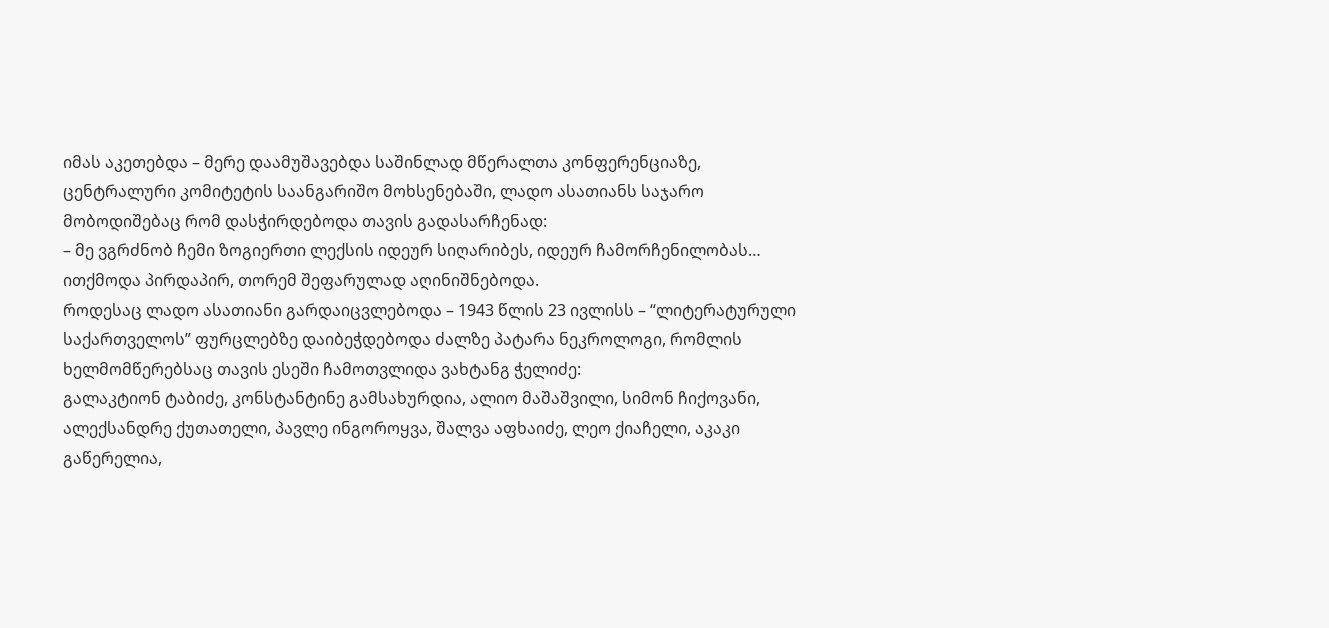იმას აკეთებდა – მერე დაამუშავებდა საშინლად მწერალთა კონფერენციაზე, ცენტრალური კომიტეტის საანგარიშო მოხსენებაში, ლადო ასათიანს საჯარო მობოდიშებაც რომ დასჭირდებოდა თავის გადასარჩენად:
– მე ვგრძნობ ჩემი ზოგიერთი ლექსის იდეურ სიღარიბეს, იდეურ ჩამორჩენილობას…
ითქმოდა პირდაპირ, თორემ შეფარულად აღინიშნებოდა.
როდესაც ლადო ასათიანი გარდაიცვლებოდა – 1943 წლის 23 ივლისს – “ლიტერატურული საქართველოს” ფურცლებზე დაიბეჭდებოდა ძალზე პატარა ნეკროლოგი, რომლის ხელმომწერებსაც თავის ესეში ჩამოთვლიდა ვახტანგ ჭელიძე:
გალაკტიონ ტაბიძე, კონსტანტინე გამსახურდია, ალიო მაშაშვილი, სიმონ ჩიქოვანი, ალექსანდრე ქუთათელი, პავლე ინგოროყვა, შალვა აფხაიძე, ლეო ქიაჩელი, აკაკი გაწერელია,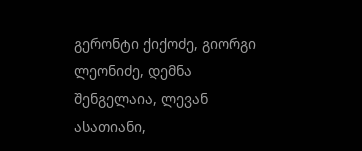გერონტი ქიქოძე, გიორგი ლეონიძე, დემნა შენგელაია, ლევან ასათიანი,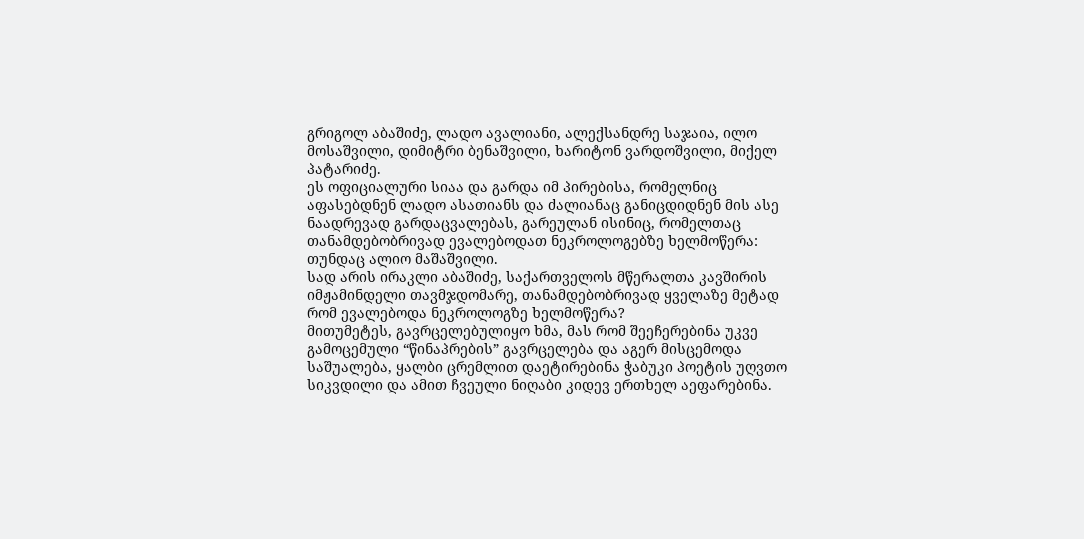გრიგოლ აბაშიძე, ლადო ავალიანი, ალექსანდრე საჯაია, ილო მოსაშვილი, დიმიტრი ბენაშვილი, ხარიტონ ვარდოშვილი, მიქელ პატარიძე.
ეს ოფიციალური სიაა და გარდა იმ პირებისა, რომელნიც აფასებდნენ ლადო ასათიანს და ძალიანაც განიცდიდნენ მის ასე ნაადრევად გარდაცვალებას, გარეულან ისინიც, რომელთაც თანამდებობრივად ევალებოდათ ნეკროლოგებზე ხელმოწერა: თუნდაც ალიო მაშაშვილი.
სად არის ირაკლი აბაშიძე, საქართველოს მწერალთა კავშირის იმჟამინდელი თავმჯდომარე, თანამდებობრივად ყველაზე მეტად რომ ევალებოდა ნეკროლოგზე ხელმოწერა?
მითუმეტეს, გავრცელებულიყო ხმა, მას რომ შეეჩერებინა უკვე გამოცემული “წინაპრების” გავრცელება და აგერ მისცემოდა საშუალება, ყალბი ცრემლით დაეტირებინა ჭაბუკი პოეტის უღვთო სიკვდილი და ამით ჩვეული ნიღაბი კიდევ ერთხელ აეფარებინა.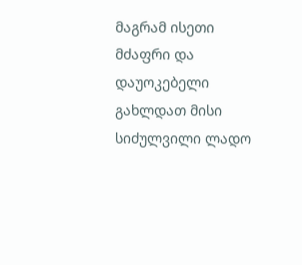მაგრამ ისეთი მძაფრი და დაუოკებელი გახლდათ მისი სიძულვილი ლადო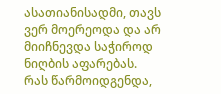ასათიანისადმი, თავს ვერ მოერეოდა და არ მიიჩნევდა საჭიროდ ნიღბის აფარებას.
რას წარმოიდგენდა,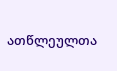ათწლეულთა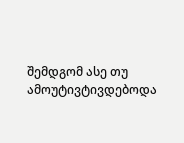შემდგომ ასე თუ ამოუტივტივდებოდა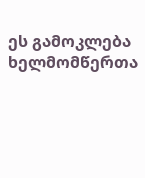ეს გამოკლება ხელმომწერთა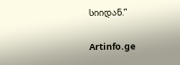სიიდან.”

Artinfo.ge